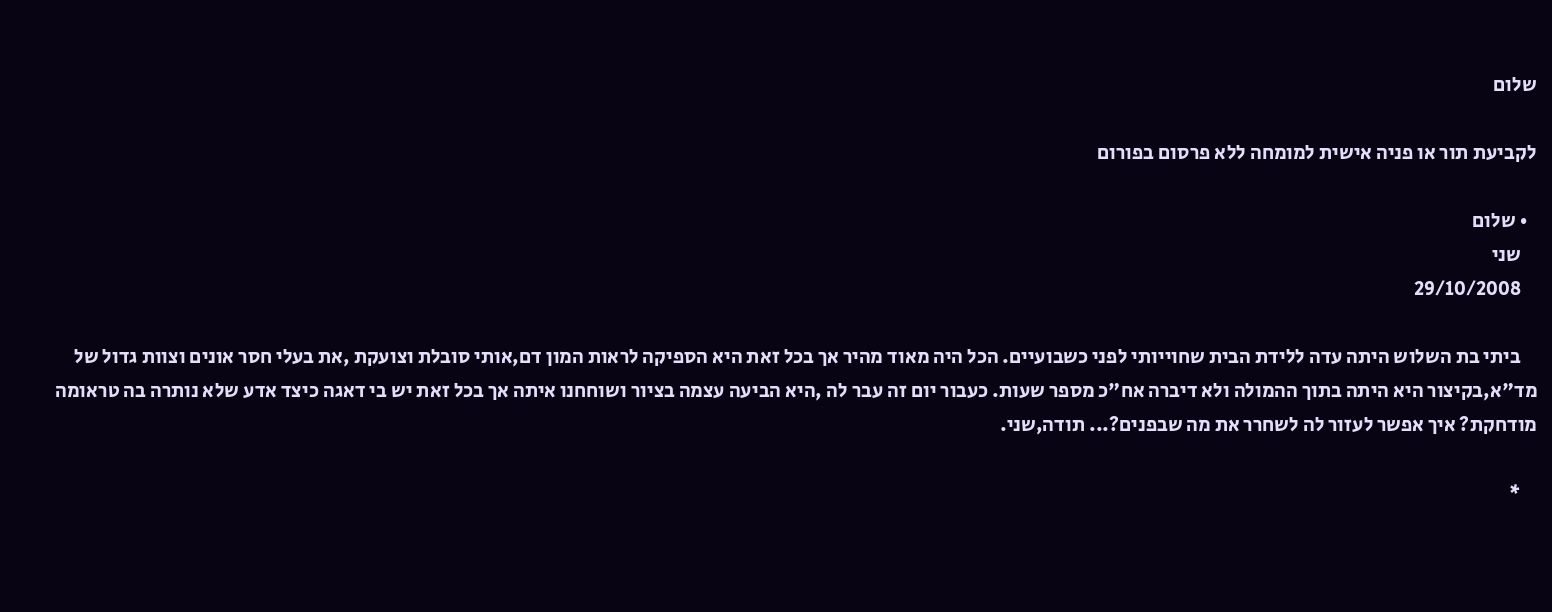שלום

לקביעת תור או פניה אישית למומחה ללא פרסום בפורום

  • שלום
    שני
    29/10/2008

    ביתי בת השלוש היתה עדה ללידת הבית שחוייותי לפני כשבועיים. הכל היה מאוד מהיר אך בכל זאת היא הספיקה לראות המון דם,אותי סובלת וצועקת ,את בעלי חסר אונים וצוות גדול של מד"א,בקיצור היא היתה בתוך ההמולה ולא דיברה אח"כ מספר שעות. כעבור יום זה עבר לה ,היא הביעה עצמה בציור ושוחחנו איתה אך בכל זאת יש בי דאגה כיצד אדע שלא נותרה בה טראומה מודחקת? איך אפשר לעזור לה לשחרר את מה שבפנים?... תודה,שני.

    *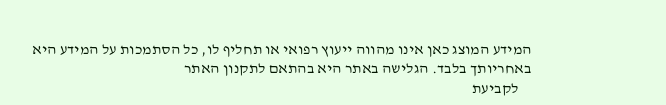המידע המוצג כאן אינו מהווה ייעוץ רפואי או תחליף לו, כל הסתמכות על המידע היא באחריותך בלבד. הגלישה באתר היא בהתאם לתקנון האתר
    לקביעת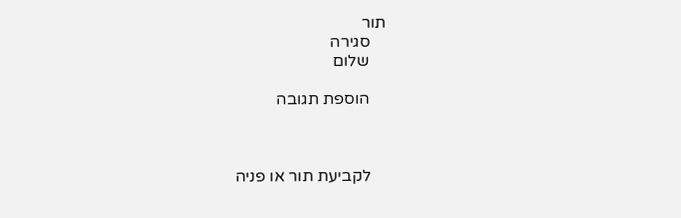תור
    סגירה
    שלום

    הוספת תגובה



    לקביעת תור או פניה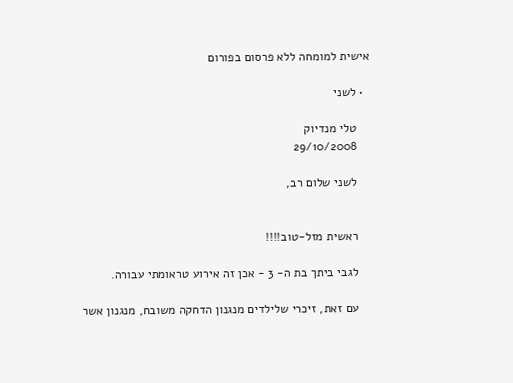אישית למומחה ללא פרסום בפורום

  • לשני

    טלי מנדיוק
    29/10/2008

    לשני שלום רב,


    ראשית מזל-טוב!!!!

    לגבי ביתך בת ה- 3 - אכן זה אירוע טראומתי עבורה.

    עם זאת, זיכרי שלילדים מנגנון הדחקה משובח, מנגנון אשר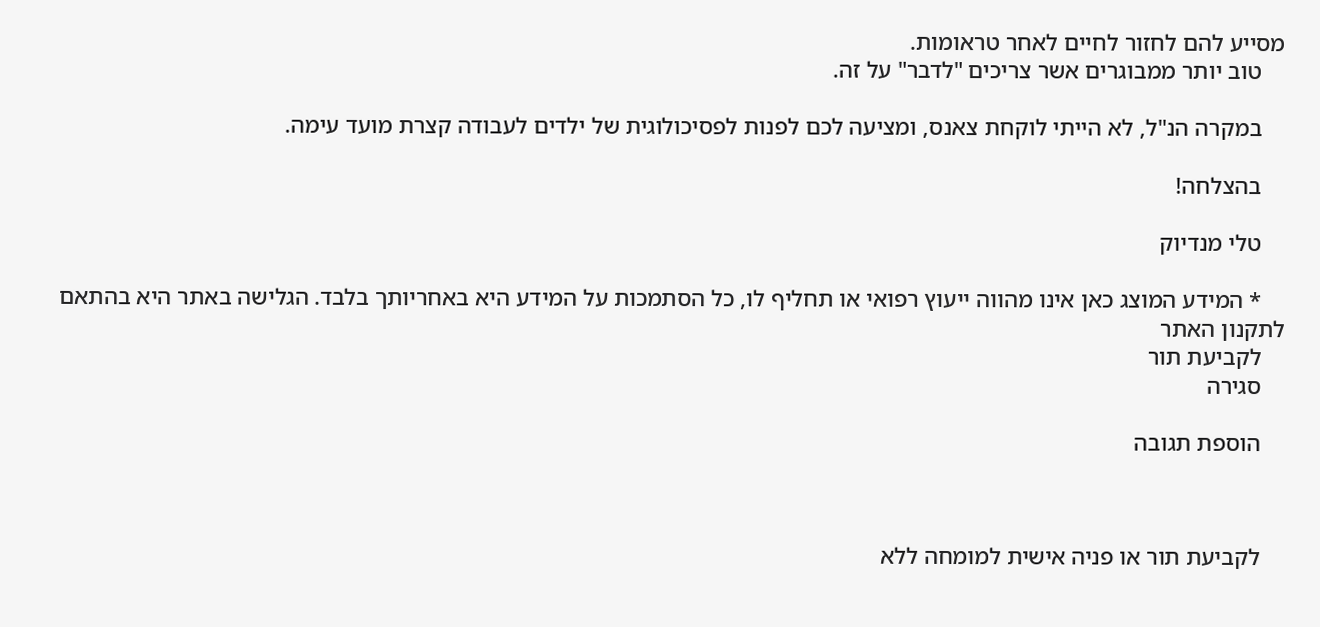מסייע להם לחזור לחיים לאחר טראומות.
    טוב יותר ממבוגרים אשר צריכים "לדבר" על זה.

    במקרה הנ"ל, לא הייתי לוקחת צאנס, ומציעה לכם לפנות לפסיכולוגית של ילדים לעבודה קצרת מועד עימה.

    בהצלחה!

    טלי מנדיוק

    * המידע המוצג כאן אינו מהווה ייעוץ רפואי או תחליף לו, כל הסתמכות על המידע היא באחריותך בלבד. הגלישה באתר היא בהתאם לתקנון האתר
    לקביעת תור
    סגירה

    הוספת תגובה



    לקביעת תור או פניה אישית למומחה ללא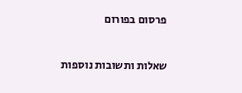פרסום בפורום


שאלות ותשובות נוספות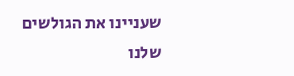שעניינו את הגולשים שלנו